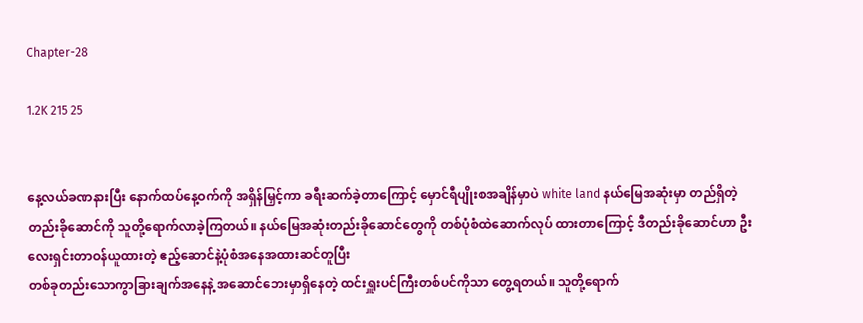Chapter-28

1.2K 215 25


နေ့လယ်ခဏနားပြီး နောက်ထပ်နေ့ဝက်ကို အရှိန်မြှင့်ကာ ခရီးဆက်ခဲ့တာကြောင့် မှောင်ရီပျိုးစအချိန်မှာပဲ white land နယ်မြေအဆုံးမှာ တည်ရှိတဲ့ တည်းခိုဆောင်ကို သူတို့ရောက်လာခဲ့ကြတယ်။ နယ်မြေအဆုံးတည်းခိုဆောင်တွေကို တစ်ပုံစံထဲဆောက်လုပ် ထားတာကြောင့် ဒီတည်းခိုဆောင်ဟာ ဦးလေးရှင်းတာဝန်ယူထားတဲ့ ဧည့်ဆောင်နဲ့ပုံစံအနေအထားဆင်တူပြီး
တစ်ခုတည်းသောကွာခြားချက်အနေနဲ့ အဆောင်ဘေးမှာရှိနေတဲ့ ထင်းရှူးပင်ကြီးတစ်ပင်ကိုသာ‌ တွေ့ရတယ်။ သူတို့ရောက်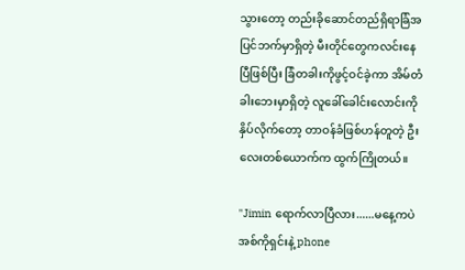သွားတော့ တည်းခိုဆောင်တည်ရှိရာခြံအပြင်ဘက်မှာရှိတဲ့ မီးတိုင်တွေကလင်းနေပြီဖြစ်ပြီး ခြံတခါးကိုဖွင့်ဝင်ခဲ့ကာ အိမ်တံခါးဘေးမှာရှိတဲ့ လူခေါ်ခေါင်းလောင်းကိုနှိပ်လိုက်တော့ တာဝန်ခံဖြစ်ဟန်တူတဲ့ ဦးလေးတစ်‌ယောက်က ထွက်ကြိုတယ်။

"Jimin ရောက်လာပြီလား......မနေ့ကပဲ အစ်ကိုရှင်းနဲ့ phone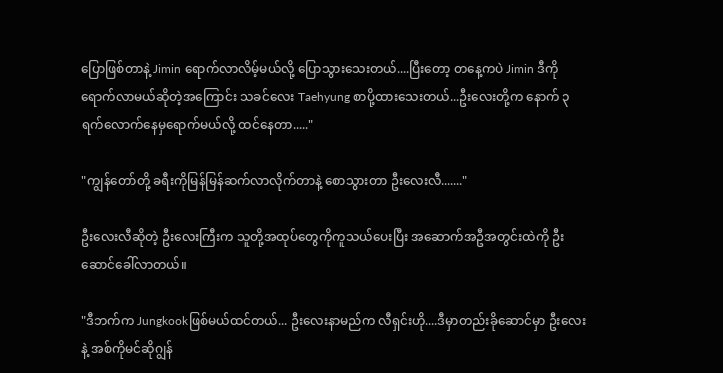ပြောဖြစ်တာနဲ့ Jimin ရောက်လာလိမ့်မယ်လို့ ပြောသွားသေးတယ်....ပြီးတော့ တနေ့ကပဲ Jimin ဒီကိုရောက်လာမယ်ဆိုတဲ့အကြောင်း သခင်လေး Taehyung စာပို့ထားသေးတယ်...ဦးလေးတို့က နောက် ၃ရက်လောက်နေမှရောက်မယ်လို့ ထင်နေတာ....."

"ကျွန်တော်တို့ ခရီးကိုမြန်မြန်ဆက်လာလိုက်တာနဲ့ စောသွားတာ ဦးလေးလီ......."

ဦးလေးလီဆိုတဲ့ ဦးလေးကြီးက သူတို့အထုပ်တွေကိုကူသယ်ပေးပြီး အဆောက်အဦအတွင်းထဲကို ဦးဆောင်ခေါ်လာတယ်။

"ဒီဘက်က Jungkookဖြစ်မယ်ထင်တယ်... ဦးလေးနာမည်က လီရှင်းဟို....ဒီမှာတည်းခိုဆောင်မှာ ဦးလေးနဲ့ အစ်ကိုမင်ဆိုဂျွန်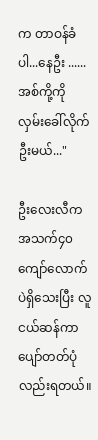က တာဝန်ခံပါ...နေဦး ......အစ်ကို့ကို လှမ်းခေါ်လိုက်ဦးမယ်..."

ဦးလေးလီက အသက်၄၀ကျော်လောက်ပဲရှိသေးပြီး လူငယ်ဆန်ကာ ပျော်တတ်ပုံလည်းရတယ်။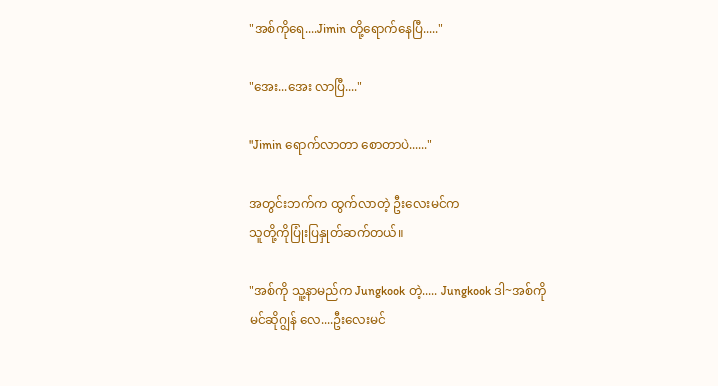"အစ်ကိုရေ....Jimin တို့ရောက်နေပြီ....."

"အေး...အေး လာပြီ...."

"Jimin ရောက်လာတာ စောတာပဲ......"

အတွင်းဘက်က ထွက်လာတဲ့ ဦးလေးမင်က
သူတို့ကိုပြုံးပြနှုတ်ဆက်တယ်။

"အစ်ကို သူ့နာမည်က Jungkook တဲ့..... Jungkook ဒါ~အစ်ကိုမင်ဆိုဂျွန် လေ....ဦးလေးမင်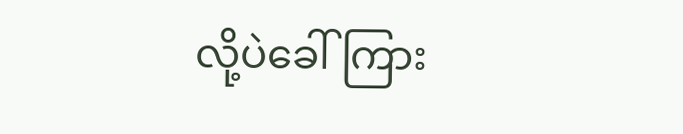လို့ပဲခေါ်ကြား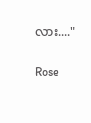လား...."

Rose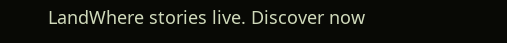LandWhere stories live. Discover now